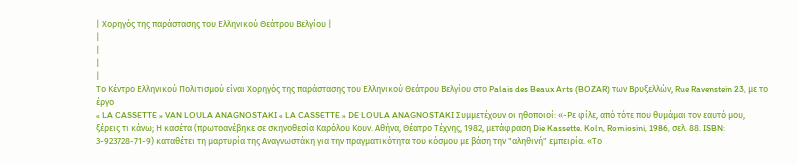| Χορηγός της παράστασης του Ελληνικού Θεάτρου Βελγίου |
|
|
|
|
Το Κέντρο Ελληνικού Πολιτισμού είναι Χορηγός της παράστασης του Ελληνικού Θεάτρου Βελγίου στο Palais des Beaux Arts (BOZAR) των Βρυξελλών, Rue Ravenstein 23, με το έργο
« LA CASSETTE » VAN LOULA ANAGNOSTAKI « LA CASSETTE » DE LOULA ANAGNOSTAKI Συμμετέχουν οι ηθοποιοί: «-Ρε φίλε, από τότε που θυμάμαι τον εαυτό μου, ξέρεις τι κάνω; Η κασέτα (πρωτοανέβηκε σε σκηνοθεσία Καρόλου Κουν. Αθήνα, Θέατρο Τέχνης, 1982, μετάφραση Die Kassette. Koln, Romiosini, 1986, σελ. 88. ISBN: 3-923728-71-9) καταθέτει τη μαρτυρία της Αναγνωστάκη για την πραγματικότητα του κόσμου με βάση την "αληθινή" εμπειρία. «Το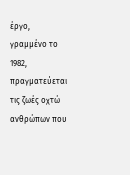έργο, γραμμένο το 1982, πραγματεύεται τις ζωές οχτώ ανθρώπων που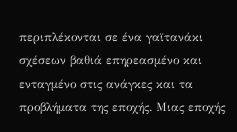περιπλέκονται σε ένα γαϊτανάκι σχέσεων βαθιά επηρεασμένο και ενταγμένο στις ανάγκες και τα προβλήματα της εποχής. Μιας εποχής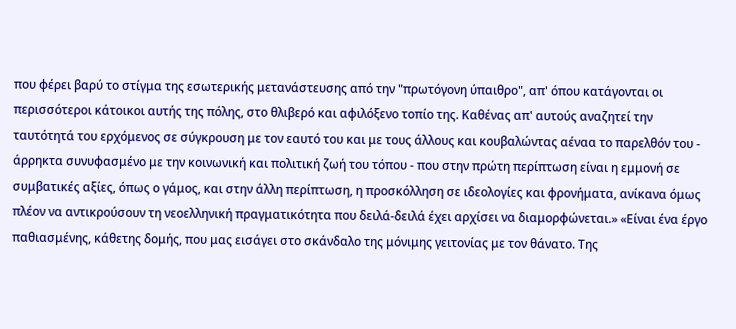που φέρει βαρύ το στίγμα της εσωτερικής μετανάστευσης από την "πρωτόγονη ύπαιθρο", απ' όπου κατάγονται οι περισσότεροι κάτοικοι αυτής της πόλης, στο θλιβερό και αφιλόξενο τοπίο της. Καθένας απ' αυτούς αναζητεί την ταυτότητά του ερχόμενος σε σύγκρουση με τον εαυτό του και με τους άλλους και κουβαλώντας αέναα το παρελθόν του - άρρηκτα συνυφασμένο με την κοινωνική και πολιτική ζωή του τόπου - που στην πρώτη περίπτωση είναι η εμμονή σε συμβατικές αξίες, όπως ο γάμος, και στην άλλη περίπτωση, η προσκόλληση σε ιδεολογίες και φρονήματα, ανίκανα όμως πλέον να αντικρούσουν τη νεοελληνική πραγματικότητα που δειλά-δειλά έχει αρχίσει να διαμορφώνεται.» «Είναι ένα έργο παθιασμένης, κάθετης δομής, που μας εισάγει στο σκάνδαλο της μόνιμης γειτονίας με τον θάνατο. Της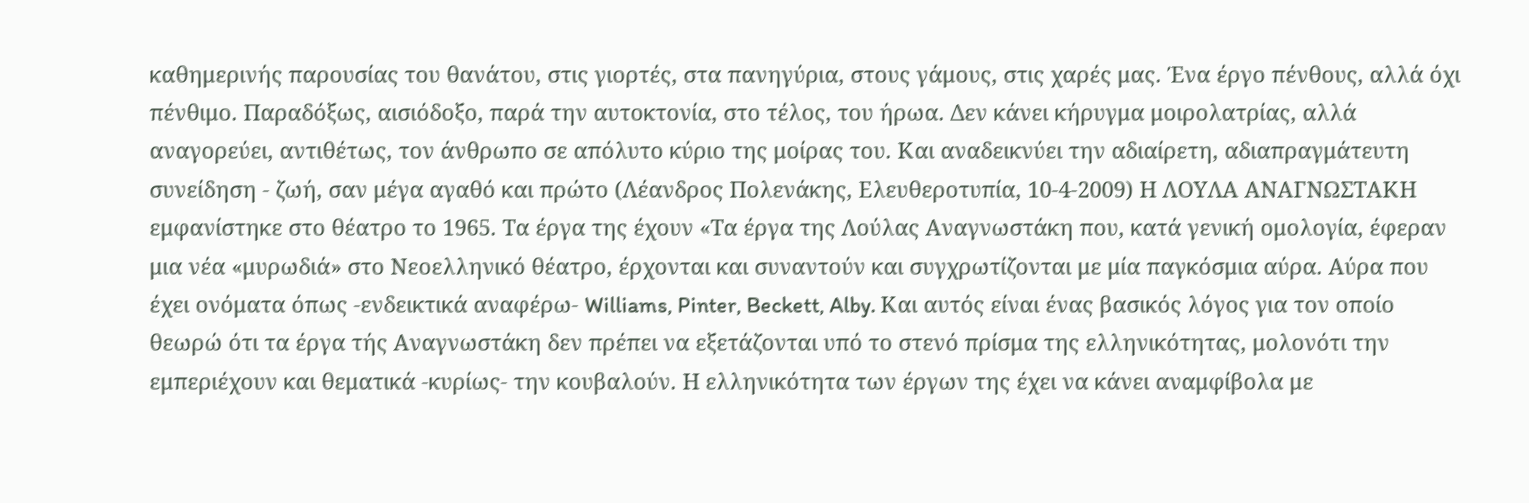καθημερινής παρουσίας του θανάτου, στις γιορτές, στα πανηγύρια, στους γάμους, στις χαρές μας. Ένα έργο πένθους, αλλά όχι πένθιμο. Παραδόξως, αισιόδοξο, παρά την αυτοκτονία, στο τέλος, του ήρωα. Δεν κάνει κήρυγμα μοιρολατρίας, αλλά αναγορεύει, αντιθέτως, τον άνθρωπο σε απόλυτο κύριο της μοίρας του. Και αναδεικνύει την αδιαίρετη, αδιαπραγμάτευτη συνείδηση - ζωή, σαν μέγα αγαθό και πρώτο (Λέανδρος Πολενάκης, Ελευθεροτυπία, 10-4-2009) Η ΛΟΥΛΑ ΑΝΑΓΝΩΣΤΑΚΗ εμφανίστηκε στο θέατρο το 1965. Τα έργα της έχουν «Τα έργα της Λούλας Αναγνωστάκη που, κατά γενική ομολογία, έφεραν μια νέα «μυρωδιά» στο Νεοελληνικό θέατρο, έρχονται και συναντούν και συγχρωτίζονται με μία παγκόσμια αύρα. Αύρα που έχει ονόματα όπως -ενδεικτικά αναφέρω- Williams, Pinter, Beckett, Alby. Και αυτός είναι ένας βασικός λόγος για τον οποίο θεωρώ ότι τα έργα τής Αναγνωστάκη δεν πρέπει να εξετάζονται υπό το στενό πρίσμα της ελληνικότητας, μολονότι την εμπεριέχουν και θεματικά -κυρίως- την κουβαλούν. Η ελληνικότητα των έργων της έχει να κάνει αναμφίβολα με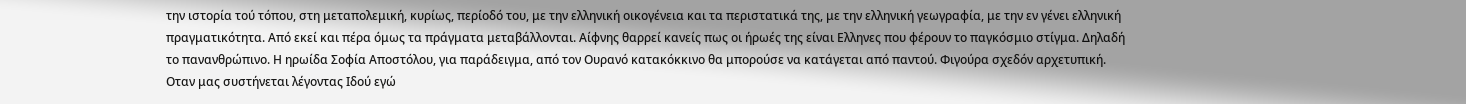την ιστορία τού τόπου, στη μεταπολεμική, κυρίως, περίοδό του, με την ελληνική οικογένεια και τα περιστατικά της, με την ελληνική γεωγραφία, με την εν γένει ελληνική πραγματικότητα. Από εκεί και πέρα όμως τα πράγματα μεταβάλλονται. Αίφνης θαρρεί κανείς πως οι ήρωές της είναι Ελληνες που φέρουν το παγκόσμιο στίγμα. Δηλαδή το πανανθρώπινο. Η ηρωίδα Σοφία Αποστόλου, για παράδειγμα, από τον Ουρανό κατακόκκινο θα μπορούσε να κατάγεται από παντού. Φιγούρα σχεδόν αρχετυπική. Οταν μας συστήνεται λέγοντας Ιδού εγώ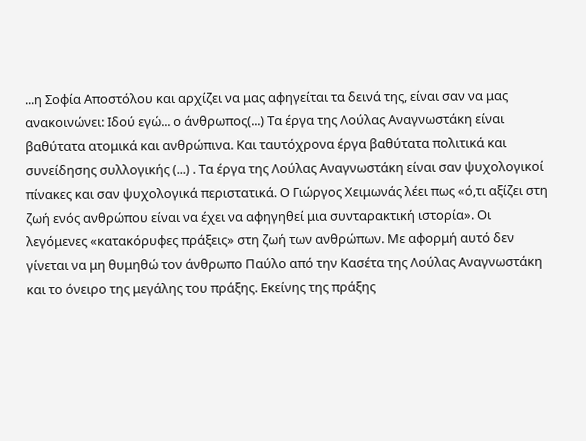...η Σοφία Αποστόλου και αρχίζει να μας αφηγείται τα δεινά της, είναι σαν να μας ανακοινώνει: Ιδού εγώ... ο άνθρωπος(...) Τα έργα της Λούλας Αναγνωστάκη είναι βαθύτατα ατομικά και ανθρώπινα. Και ταυτόχρονα έργα βαθύτατα πολιτικά και συνείδησης συλλογικής (...) . Τα έργα της Λούλας Αναγνωστάκη είναι σαν ψυχολογικοί πίνακες και σαν ψυχολογικά περιστατικά. Ο Γιώργος Χειμωνάς λέει πως «ό,τι αξίζει στη ζωή ενός ανθρώπου είναι να έχει να αφηγηθεί μια συνταρακτική ιστορία». Οι λεγόμενες «κατακόρυφες πράξεις» στη ζωή των ανθρώπων. Με αφορμή αυτό δεν γίνεται να μη θυμηθώ τον άνθρωπο Παύλο από την Κασέτα της Λούλας Αναγνωστάκη και το όνειρο της μεγάλης του πράξης. Εκείνης της πράξης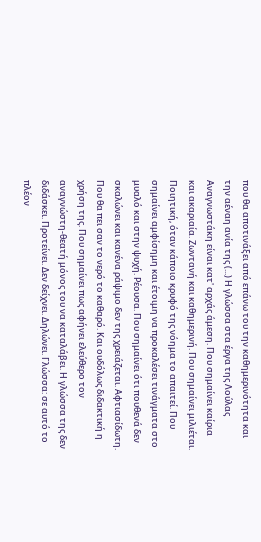που θα αποτινάξει από επάνω του την καθημερινότητα και την αέναη ανία της (...) Η γλώσσα στα έργα της Λούλας Αναγνωστάκη είναι κατ' αρχάς άμεση. Που σημαίνει καίρια και ακαριαία. Ζωντανή και καθημερινή. Που σημαίνει μιλιέται. Ποιητική, όταν κάποιο κρυφό της νόημα το απαιτεί. Που σημαίνει αμφίσημη και έτοιμη να προκαλέσει τινάγματα στο μυαλό και στην ψυχή. Ρέουσα. Που σημαίνει ότι πουθενά δεν σκαλώνει και κανένα ράψιμο δεν της χρειάζεται. Αφτιασίδωτη. Που θα πει σαν το νερό το καθαρό. Και ουδόλως διδακτική η χρήση της. Που σημαίνει πως αφήνει ελεύθερο τον αναγνώστη-θεατή μόνος του να καταλάβει. Η γλώσσα της δεν διδάσκει. Προτείνει. Δεν δείχνει. Δηλώνει. Γλώσσα: σε αυτό το πλέον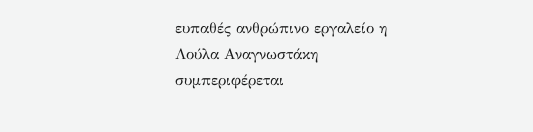ευπαθές ανθρώπινο εργαλείο η Λούλα Αναγνωστάκη συμπεριφέρεται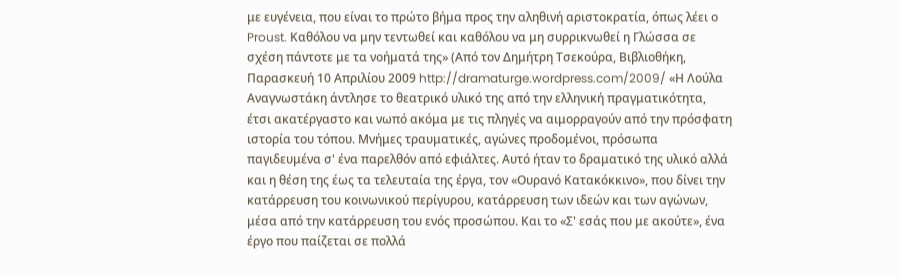με ευγένεια, που είναι το πρώτο βήμα προς την αληθινή αριστοκρατία, όπως λέει ο Proust. Καθόλου να μην τεντωθεί και καθόλου να μη συρρικνωθεί η Γλώσσα σε σχέση πάντοτε με τα νοήματά της» (Από τον Δημήτρη Τσεκούρα, Βιβλιοθήκη, Παρασκευή 10 Απριλίου 2009 http://dramaturge.wordpress.com/2009/ «Η Λούλα Αναγνωστάκη άντλησε το θεατρικό υλικό της από την ελληνική πραγματικότητα, έτσι ακατέργαστο και νωπό ακόμα με τις πληγές να αιμορραγούν από την πρόσφατη ιστορία του τόπου. Μνήμες τραυματικές, αγώνες προδομένοι, πρόσωπα παγιδευμένα σ' ένα παρελθόν από εφιάλτες. Αυτό ήταν το δραματικό της υλικό αλλά και η θέση της έως τα τελευταία της έργα, τον «Ουρανό Κατακόκκινο», που δίνει την κατάρρευση του κοινωνικού περίγυρου, κατάρρευση των ιδεών και των αγώνων, μέσα από την κατάρρευση του ενός προσώπου. Και το «Σ' εσάς που με ακούτε», ένα έργο που παίζεται σε πολλά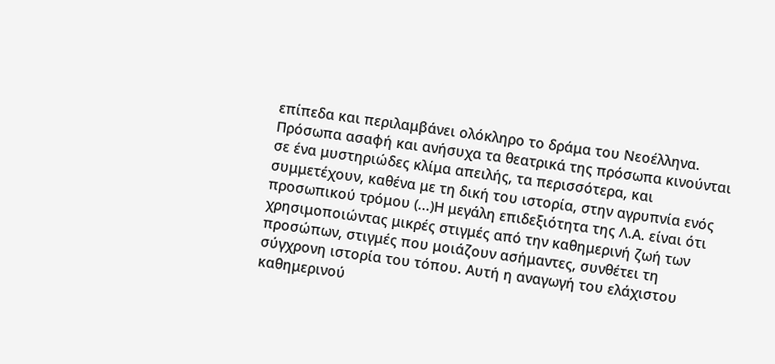επίπεδα και περιλαμβάνει ολόκληρο το δράμα του Νεοέλληνα. Πρόσωπα ασαφή και ανήσυχα τα θεατρικά της πρόσωπα κινούνται σε ένα μυστηριώδες κλίμα απειλής, τα περισσότερα, και συμμετέχουν, καθένα με τη δική του ιστορία, στην αγρυπνία ενός προσωπικού τρόμου (...)Η μεγάλη επιδεξιότητα της Λ.Α. είναι ότι χρησιμοποιώντας μικρές στιγμές από την καθημερινή ζωή των προσώπων, στιγμές που μοιάζουν ασήμαντες, συνθέτει τη σύγχρονη ιστορία του τόπου. Αυτή η αναγωγή του ελάχιστου καθημερινού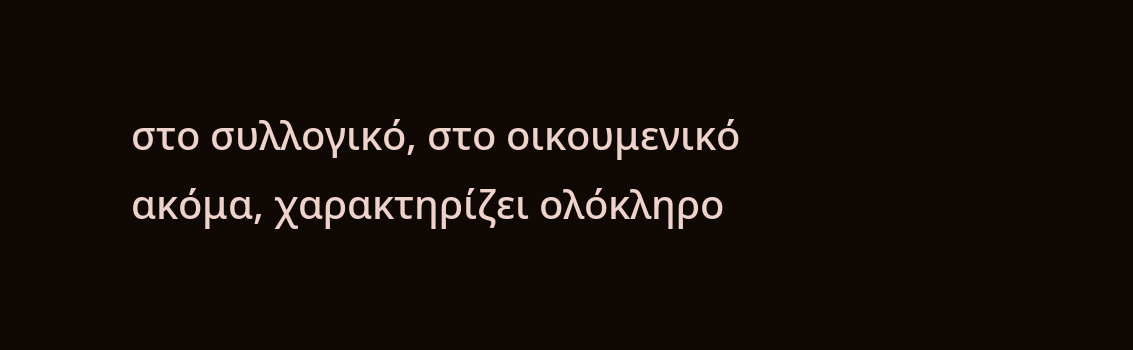στο συλλογικό, στο οικουμενικό ακόμα, χαρακτηρίζει ολόκληρο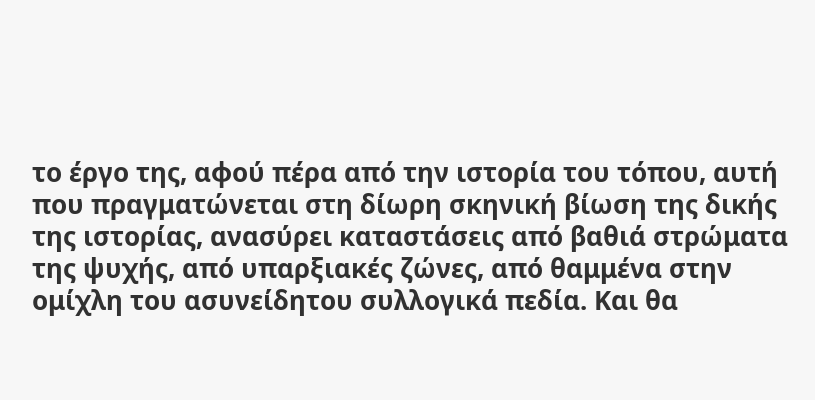το έργο της, αφού πέρα από την ιστορία του τόπου, αυτή που πραγματώνεται στη δίωρη σκηνική βίωση της δικής της ιστορίας, ανασύρει καταστάσεις από βαθιά στρώματα της ψυχής, από υπαρξιακές ζώνες, από θαμμένα στην ομίχλη του ασυνείδητου συλλογικά πεδία. Και θα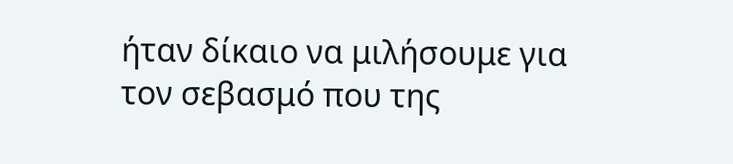ήταν δίκαιο να μιλήσουμε για τον σεβασμό που της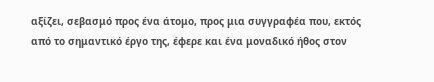αξίζει, σεβασμό προς ένα άτομο, προς μια συγγραφέα που, εκτός από το σημαντικό έργο της, έφερε και ένα μοναδικό ήθος στον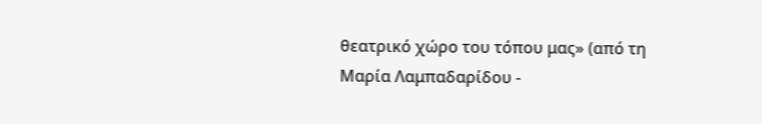θεατρικό χώρο του τόπου μας» (από τη Μαρία Λαμπαδαρίδου -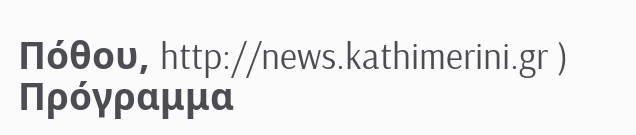Πόθου, http://news.kathimerini.gr ) Πρόγραμμα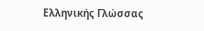Ελληνικής Γλώσσας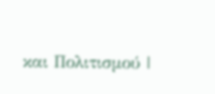και Πολιτισμού |